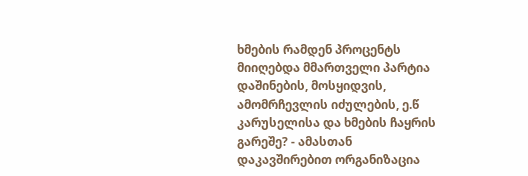ხმების რამდენ პროცენტს მიიღებდა მმართველი პარტია დაშინების, მოსყიდვის, ამომრჩევლის იძულების, ე.წ კარუსელისა და ხმების ჩაყრის გარეშე? - ამასთან დაკავშირებით ორგანიზაცია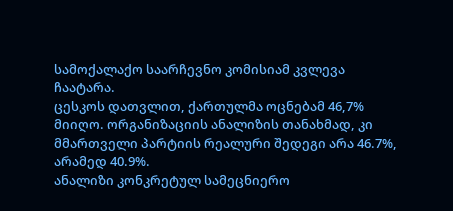სამოქალაქო საარჩევნო კომისიამ კვლევა ჩაატარა.
ცესკოს დათვლით, ქართულმა ოცნებამ 46,7% მიიღო. ორგანიზაციის ანალიზის თანახმად, კი მმართველი პარტიის რეალური შედეგი არა 46.7%, არამედ 40.9%.
ანალიზი კონკრეტულ სამეცნიერო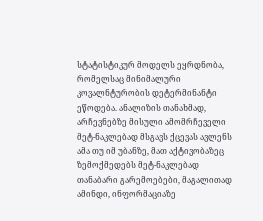სტატისტიკურ მოდელს ეყრდნობა, რომელსაც მინიმალური კოვალნტურობის დეტერმინანტი ეწოდება. ანალიზის თანახმად, არჩევნებზე მისული ამომრჩეველი მეტ-ნაკლებად მსგავს ქცევას ავლენს ამა თუ იმ უბანზე, მათ აქტივობაზეც ზემოქმედებს მეტ-ნაკლებად თანაბარი გარემოებები, მაგალითად ამინდი, ინფორმაციაზე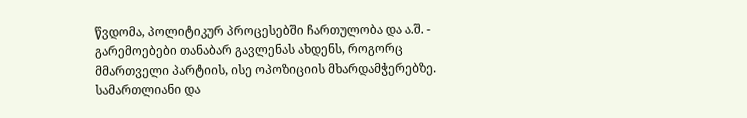წვდომა, პოლიტიკურ პროცესებში ჩართულობა და ა.შ. - გარემოებები თანაბარ გავლენას ახდენს, როგორც მმართველი პარტიის, ისე ოპოზიციის მხარდამჭერებზე.
სამართლიანი და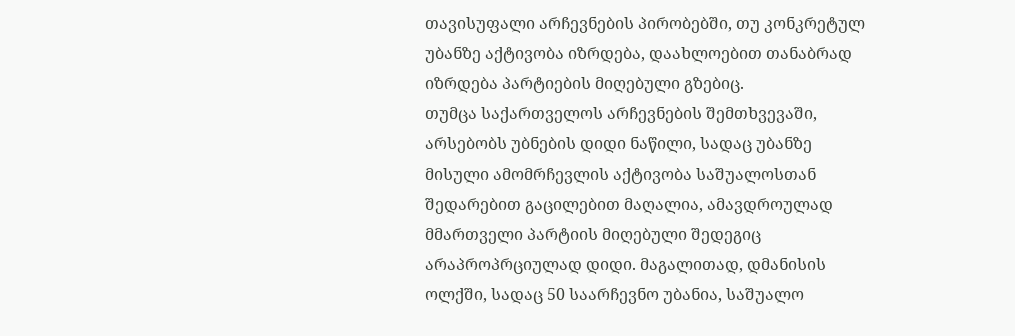თავისუფალი არჩევნების პირობებში, თუ კონკრეტულ უბანზე აქტივობა იზრდება, დაახლოებით თანაბრად იზრდება პარტიების მიღებული გზებიც.
თუმცა საქართველოს არჩევნების შემთხვევაში, არსებობს უბნების დიდი ნაწილი, სადაც უბანზე მისული ამომრჩევლის აქტივობა საშუალოსთან შედარებით გაცილებით მაღალია, ამავდროულად მმართველი პარტიის მიღებული შედეგიც არაპროპრციულად დიდი. მაგალითად, დმანისის ოლქში, სადაც 50 საარჩევნო უბანია, საშუალო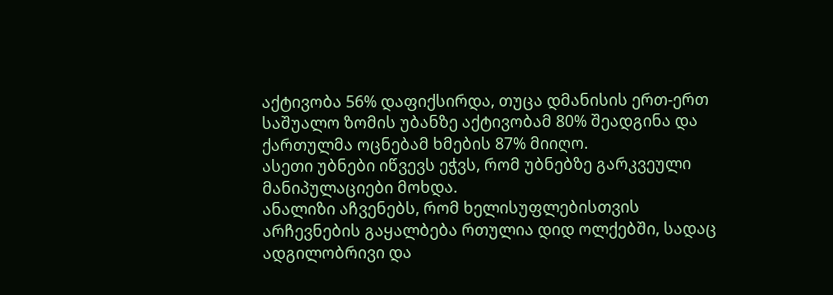აქტივობა 56% დაფიქსირდა, თუცა დმანისის ერთ-ერთ საშუალო ზომის უბანზე აქტივობამ 80% შეადგინა და ქართულმა ოცნებამ ხმების 87% მიიღო.
ასეთი უბნები იწვევს ეჭვს, რომ უბნებზე გარკვეული მანიპულაციები მოხდა.
ანალიზი აჩვენებს, რომ ხელისუფლებისთვის არჩევნების გაყალბება რთულია დიდ ოლქებში, სადაც ადგილობრივი და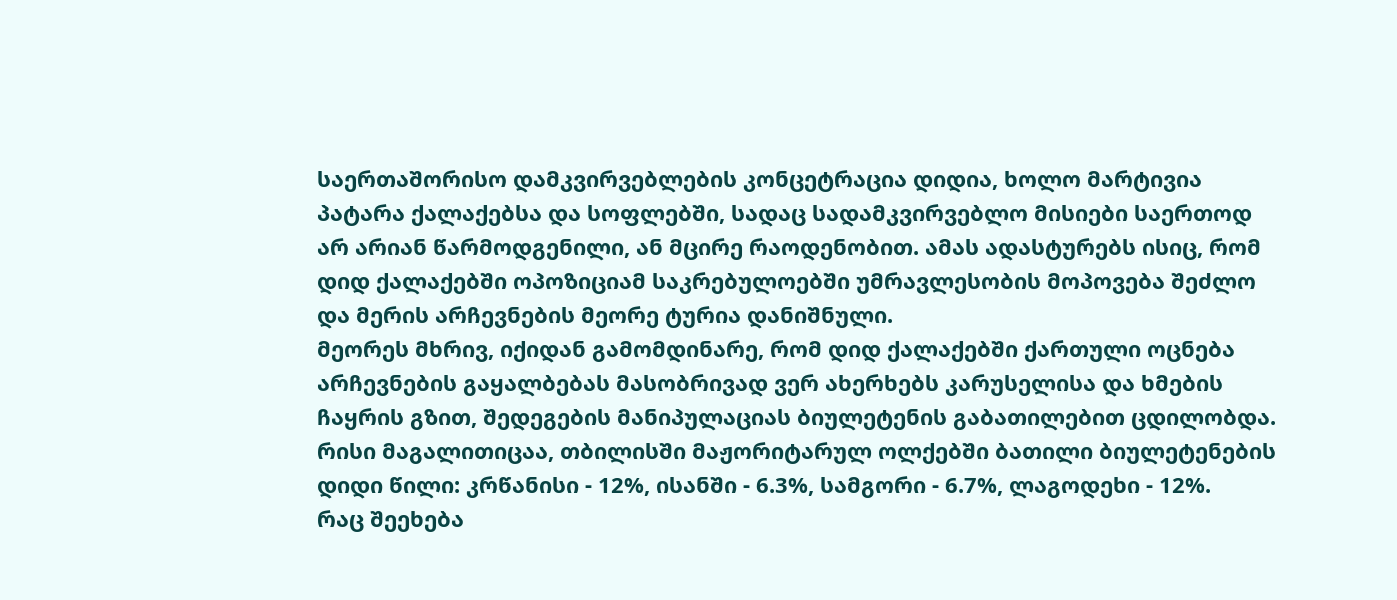საერთაშორისო დამკვირვებლების კონცეტრაცია დიდია, ხოლო მარტივია პატარა ქალაქებსა და სოფლებში, სადაც სადამკვირვებლო მისიები საერთოდ არ არიან წარმოდგენილი, ან მცირე რაოდენობით. ამას ადასტურებს ისიც, რომ დიდ ქალაქებში ოპოზიციამ საკრებულოებში უმრავლესობის მოპოვება შეძლო და მერის არჩევნების მეორე ტურია დანიშნული.
მეორეს მხრივ, იქიდან გამომდინარე, რომ დიდ ქალაქებში ქართული ოცნება არჩევნების გაყალბებას მასობრივად ვერ ახერხებს კარუსელისა და ხმების ჩაყრის გზით, შედეგების მანიპულაციას ბიულეტენის გაბათილებით ცდილობდა. რისი მაგალითიცაა, თბილისში მაჟორიტარულ ოლქებში ბათილი ბიულეტენების დიდი წილი: კრწანისი - 12%, ისანში - 6.3%, სამგორი - 6.7%, ლაგოდეხი - 12%.
რაც შეეხება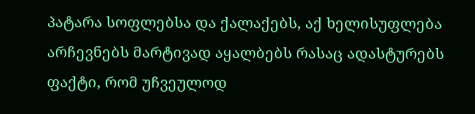პატარა სოფლებსა და ქალაქებს, აქ ხელისუფლება არჩევნებს მარტივად აყალბებს რასაც ადასტურებს ფაქტი, რომ უჩვეულოდ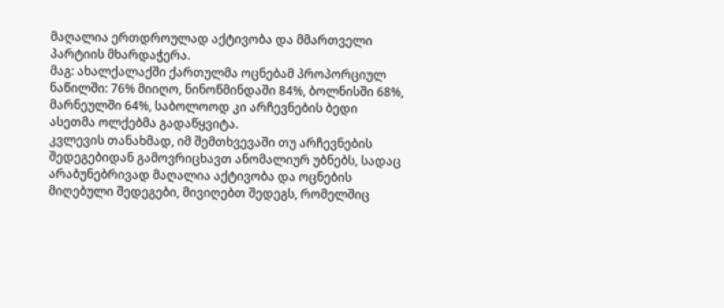მაღალია ერთდროულად აქტივობა და მმართველი პარტიის მხარდაჭერა.
მაგ: ახალქალაქში ქართულმა ოცნებამ პროპორციულ ნაწილში: 76% მიიღო, ნინოწმინდაში 84%, ბოლნისში 68%, მარნეულში 64%, საბოლოოდ კი არჩევნების ბედი ასეთმა ოლქებმა გადაწყვიტა.
კვლევის თანახმად, იმ შემთხვევაში თუ არჩევნების შედეგებიდან გამოვრიცხავთ ანომალიურ უბნებს, სადაც არაბუნებრივად მაღალია აქტივობა და ოცნების მიღებული შედეგები, მივიღებთ შედეგს, რომელშიც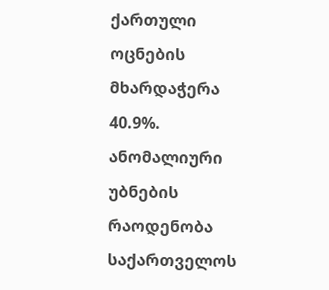ქართული ოცნების მხარდაჭერა 40.9%. ანომალიური უბნების რაოდენობა საქართველოს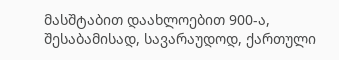მასშტაბით დაახლოებით 900-ა, შესაბამისად, სავარაუდოდ, ქართული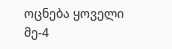ოცნება ყოველი მე-4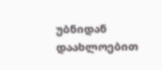უბნიდან დაახლოებით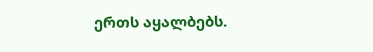ერთს აყალბებს.